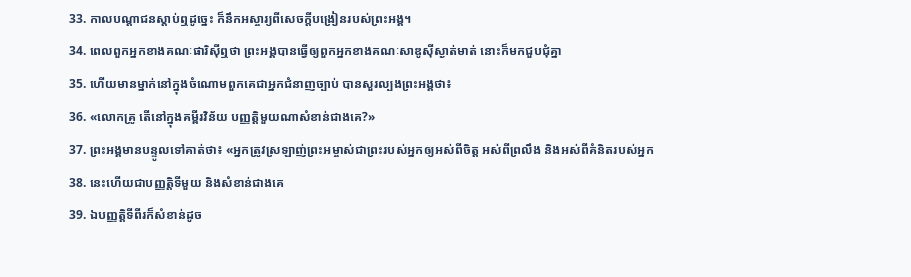33. កាលបណ្តាជនស្តាប់ឮដូច្នេះ ក៏នឹកអស្ចារ្យពីសេចក្ដីបង្រៀនរបស់ព្រះអង្គ។
34. ពេលពួកអ្នកខាងគណៈផារិស៊ីឮថា ព្រះអង្គបានធ្វើឲ្យពួកអ្នកខាងគណៈសាឌូស៊ីស្ងាត់មាត់ នោះក៏មកជួបជុំគ្នា
35. ហើយមានម្នាក់នៅក្នុងចំណោមពួកគេជាអ្នកជំនាញច្បាប់ បានសួរល្បងព្រះអង្គថា៖
36. «លោកគ្រូ តើនៅក្នុងគម្ពីរវិន័យ បញ្ញត្ដិមួយណាសំខាន់ជាងគេ?»
37. ព្រះអង្គមានបន្ទូលទៅគាត់ថា៖ «អ្នកត្រូវស្រឡាញ់ព្រះអម្ចាស់ជាព្រះរបស់អ្នកឲ្យអស់ពីចិត្ដ អស់ពីព្រលឹង និងអស់ពីគំនិតរបស់អ្នក
38. នេះហើយជាបញ្ញត្ដិទីមួយ និងសំខាន់ជាងគេ
39. ឯបញ្ញត្ដិទីពីរក៏សំខាន់ដូច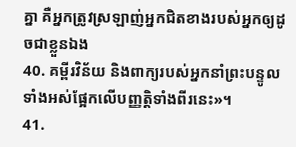គ្នា គឺអ្នកត្រូវស្រឡាញ់អ្នកជិតខាងរបស់អ្នកឲ្យដូចជាខ្លួនឯង
40. គម្ពីរវិន័យ និងពាក្យរបស់អ្នកនាំព្រះបន្ទូលទាំងអស់ផ្អែកលើបញ្ញត្ដិទាំងពីរនេះ»។
41.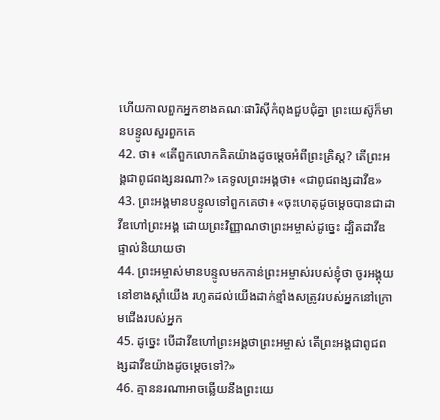ហើយកាលពួកអ្នកខាងគណៈផារិស៊ីកំពុងជួបជុំគ្នា ព្រះយេស៊ូក៏មានបន្ទូលសួរពួកគេ
42. ថា៖ «តើពួកលោកគិតយ៉ាងដូចម្ដេចអំពីព្រះគិ្រស្ដ? តើព្រះអង្គជាពូជពង្សនរណា?» គេទូលព្រះអង្គថា៖ «ជាពូជពង្សដាវីឌ»
43. ព្រះអង្គមានបន្ទូលទៅពួកគេថា៖ «ចុះហេតុដូចម្ដេចបានជាដាវីឌហៅព្រះអង្គ ដោយព្រះវិញ្ញាណថាព្រះអម្ចាស់ដូច្នេះ ដ្បិតដាវីឌផ្ទាល់និយាយថា
44. ព្រះអម្ចាស់មានបន្ទូលមកកាន់ព្រះអម្ចាស់របស់ខ្ញុំថា ចូរអង្គុយនៅខាងស្ដាំយើង រហូតដល់យើងដាក់ខ្មាំងសត្រូវរបស់អ្នកនៅក្រោមជើងរបស់អ្នក
45. ដូច្នេះ បើដាវីឌហៅព្រះអង្គថាព្រះអម្ចាស់ តើព្រះអង្គជាពូជពង្សដាវីឌយ៉ាងដូចម្ដេចទៅ?»
46. គ្មាននរណាអាចឆ្លើយនឹងព្រះយេ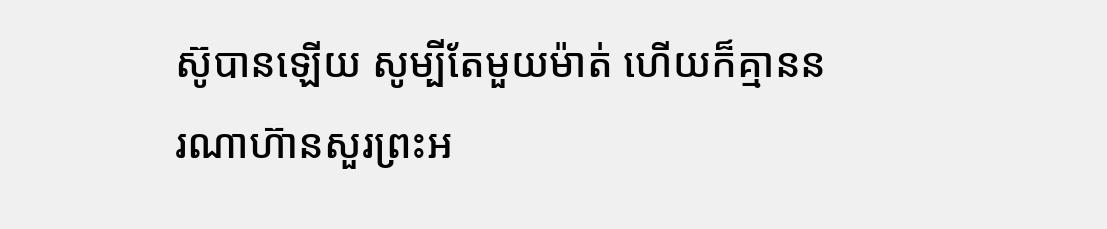ស៊ូបានឡើយ សូម្បីតែមួយម៉ាត់ ហើយក៏គ្មាននរណាហ៊ានសួរព្រះអ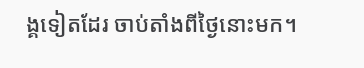ង្គទៀតដែរ ចាប់តាំងពីថ្ងៃនោះមក។